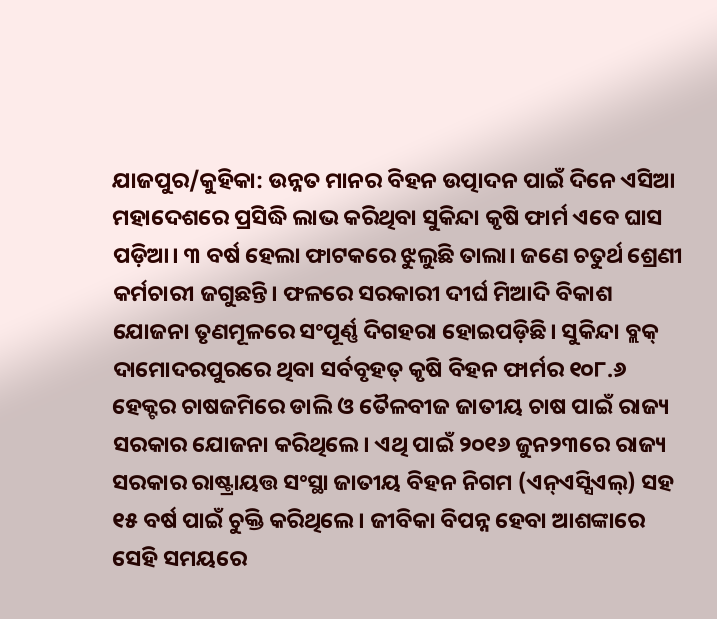ଯାଜପୁର/କୁହିକା: ଉନ୍ନତ ମାନର ବିହନ ଉତ୍ପାଦନ ପାଇଁ ଦିନେ ଏସିଆ ମହାଦେଶରେ ପ୍ରସିଦ୍ଧି ଲାଭ କରିଥିବା ସୁକିନ୍ଦା କୃଷି ଫାର୍ମ ଏବେ ଘାସ ପଡ଼ିଆ। ୩ ବର୍ଷ ହେଲା ଫାଟକରେ ଝୁଲୁଛି ତାଲା। ଜଣେ ଚତୁର୍ଥ ଶ୍ରେଣୀ କର୍ମଚାରୀ ଜଗୁଛନ୍ତି। ଫଳରେ ସରକାରୀ ଦୀର୍ଘ ମିଆଦି ବିକାଶ ଯୋଜନା ତୃଣମୂଳରେ ସଂପୂର୍ଣ୍ଣ ଦିଗହରା ହୋଇପଡ଼ିଛି। ସୁକିନ୍ଦା ବ୍ଲକ୍ ଦାମୋଦରପୁରରେ ଥିବା ସର୍ବବୃହତ୍ କୃଷି ବିହନ ଫାର୍ମର ୧୦୮.୬ ହେକ୍ଟର ଚାଷଜମିରେ ଡାଲି ଓ ତୈଳବୀଜ ଜାତୀୟ ଚାଷ ପାଇଁ ରାଜ୍ୟ ସରକାର ଯୋଜନା କରିଥିଲେ। ଏଥି ପାଇଁ ୨୦୧୬ ଜୁନ୨୩ରେ ରାଜ୍ୟ ସରକାର ରାଷ୍ଟ୍ରାୟତ୍ତ ସଂସ୍ଥା ଜାତୀୟ ବିହନ ନିଗମ (ଏନ୍ଏସ୍ସିଏଲ୍) ସହ ୧୫ ବର୍ଷ ପାଇଁ ଚୁକ୍ତି କରିଥିଲେ। ଜୀବିକା ବିପନ୍ନ ହେବା ଆଶଙ୍କାରେ ସେହି ସମୟରେ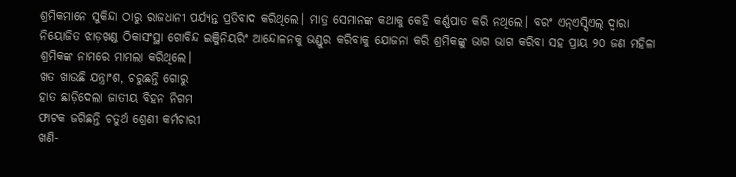ଶ୍ରମିକମାନେ ସୁକିନ୍ଦା ଠାରୁ ରାଜଧାନୀ ପର୍ଯ୍ୟନ୍ତ ପ୍ରତିବାଦ କରିଥିଲେ। ମାତ୍ର ସେମାନଙ୍କ କଥାକୁ କେହି କର୍ଣ୍ଣପାତ କରି ନଥିଲେ। ବରଂ ଏନ୍ଏସ୍ସିଏଲ୍ ଦ୍ୱାରା ନିୟୋଜିତ ଝାଡ଼ଖଣ୍ଡ ଠିକାସଂସ୍ଥା ଗୋବିନ୍ଦ ଇଞ୍ଜିନିୟରିଂ ଆନ୍ଦୋଳନକୁ ଭଣ୍ଡୁର କରିବାକୁ ଯୋଜନା କରି ଶ୍ରମିକଙ୍କୁ ଭାଗ ଭାଗ କରିବା ସହ ପ୍ରାୟ ୨୦ ଜଣ ମହିଳା ଶ୍ରମିକଙ୍କ ନାମରେ ମାମଲା କରିଥିଲେ।
ଖତ ଖାଉଛି ଯନ୍ତ୍ରାଂଶ, ଚରୁଛନ୍ତି ଗୋରୁ
ହାତ ଛାଡ଼ିଦେଲା ଜାତୀୟ ବିହନ ନିଗମ
ଫାଟକ ଜଗିଛନ୍ତି ଚତୁର୍ଥ ଶ୍ରେଣୀ କର୍ମଚାରୀ
ଖଣି-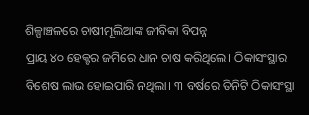ଶିଳ୍ପାଞ୍ଚଳରେ ଚାଷୀମୂଲିଆଙ୍କ ଜୀବିକା ବିପନ୍ନ
ପ୍ରାୟ ୪୦ ହେକ୍ଟର ଜମିରେ ଧାନ ଚାଷ କରିଥିଲେ। ଠିକାସଂସ୍ଥାର ବିଶେଷ ଲାଭ ହୋଇପାରି ନଥିଲା। ୩ ବର୍ଷରେ ତିନିଟି ଠିକାସଂସ୍ଥା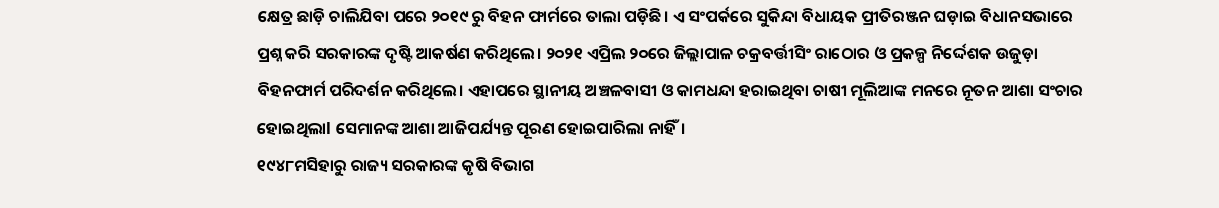କ୍ଷେତ୍ର ଛାଡ଼ି ଚାଲିଯିବା ପରେ ୨୦୧୯ ରୁ ବିହନ ଫାର୍ମରେ ତାଲା ପଡ଼ିଛି। ଏ ସଂପର୍କରେ ସୁକିନ୍ଦା ବିଧାୟକ ପ୍ରୀତିରଞ୍ଜନ ଘଡ଼ାଇ ବିଧାନସଭାରେ ପ୍ରଶ୍ନ କରି ସରକାରଙ୍କ ଦୃଷ୍ଟି ଆକର୍ଷଣ କରିଥିଲେ। ୨୦୨୧ ଏପ୍ରିଲ ୨୦ରେ ଜିଲ୍ଲାପାଳ ଚକ୍ରବର୍ତ୍ତୀସିଂ ରାଠୋର ଓ ପ୍ରକଳ୍ପ ନିର୍ଦ୍ଦେଶକ ଉଜୁଡ଼ା ବିହନଫାର୍ମ ପରିଦର୍ଶନ କରିଥିଲେ। ଏହାପରେ ସ୍ଥାନୀୟ ଅଞ୍ଚଳବାସୀ ଓ କାମଧନ୍ଦା ହରାଇଥିବା ଚାଷୀ ମୂଲିଆଙ୍କ ମନରେ ନୂତନ ଆଶା ସଂଚାର ହୋଇଥିଲାl ସେମାନଙ୍କ ଆଶା ଆଜିପର୍ଯ୍ୟନ୍ତ ପୂରଣ ହୋଇପାରିଲା ନାହିଁ।
୧୯୪୮ମସିହାରୁ ରାଜ୍ୟ ସରକାରଙ୍କ କୃଷି ବିଭାଗ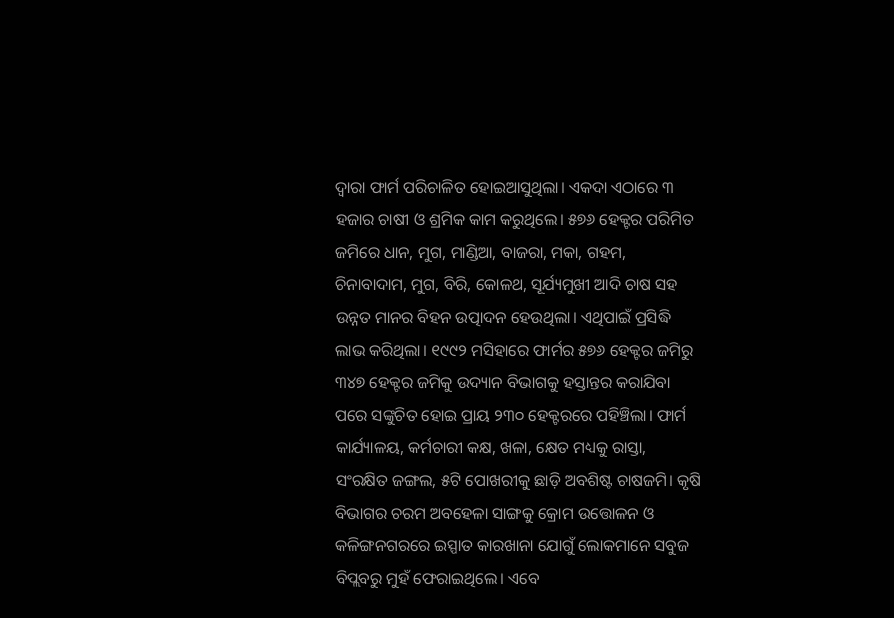ଦ୍ୱାରା ଫାର୍ମ ପରିଚାଳିତ ହୋଇଆସୁଥିଲା। ଏକଦା ଏଠାରେ ୩ ହଜାର ଚାଷୀ ଓ ଶ୍ରମିକ କାମ କରୁଥିଲେ। ୫୭୬ ହେକ୍ଟର ପରିମିତ ଜମିରେ ଧାନ, ମୁଗ, ମାଣ୍ଡିଆ, ବାଜରା, ମକା, ଗହମ, ଚିନାବାଦାମ, ମୁଗ, ବିରି, କୋଳଥ, ସୂର୍ଯ୍ୟମୁଖୀ ଆଦି ଚାଷ ସହ ଉନ୍ନତ ମାନର ବିହନ ଉତ୍ପାଦନ ହେଉଥିଲା। ଏଥିପାଇଁ ପ୍ରସିଦ୍ଧି ଲାଭ କରିଥିଲା। ୧୯୯୨ ମସିହାରେ ଫାର୍ମର ୫୭୬ ହେକ୍ଟର ଜମିରୁ ୩୪୭ ହେକ୍ଟର ଜମିକୁ ଉଦ୍ୟାନ ବିଭାଗକୁ ହସ୍ତାନ୍ତର କରାଯିବା ପରେ ସଙ୍କୁଚିତ ହୋଇ ପ୍ରାୟ ୨୩୦ ହେକ୍ଟରରେ ପହିଞ୍ଚିଲା। ଫାର୍ମ କାର୍ଯ୍ୟାଳୟ, କର୍ମଚାରୀ କକ୍ଷ, ଖଳା, କ୍ଷେତ ମଧ୍ୟକୁ ରାସ୍ତା, ସଂରକ୍ଷିତ ଜଙ୍ଗଲ, ୫ଟି ପୋଖରୀକୁ ଛାଡ଼ି ଅବଶିଷ୍ଟ ଚାଷଜମି। କୃଷି ବିଭାଗର ଚରମ ଅବହେଳା ସାଙ୍ଗକୁ କ୍ରୋମ ଉତ୍ତୋଳନ ଓ କଳିଙ୍ଗନଗରରେ ଇସ୍ପାତ କାରଖାନା ଯୋଗୁଁ ଲୋକମାନେ ସବୁଜ ବିପ୍ଲବରୁ ମୁହଁ ଫେରାଇଥିଲେ। ଏବେ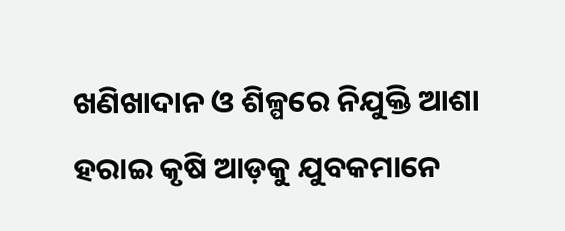ଖଣିଖାଦାନ ଓ ଶିଳ୍ପରେ ନିଯୁକ୍ତି ଆଶା ହରାଇ କୃଷି ଆଡ଼କୁ ଯୁବକମାନେ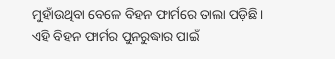ମୁହାଁଉଥିବା ବେଳେ ବିହନ ଫାର୍ମରେ ତାଲା ପଡ଼ିଛି। ଏହି ବିହନ ଫାର୍ମର ପୁନରୁଦ୍ଧାର ପାଇଁ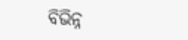ବିଭିନ୍ନ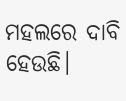ମହଲରେ ଦାବି ହେଉଛି।